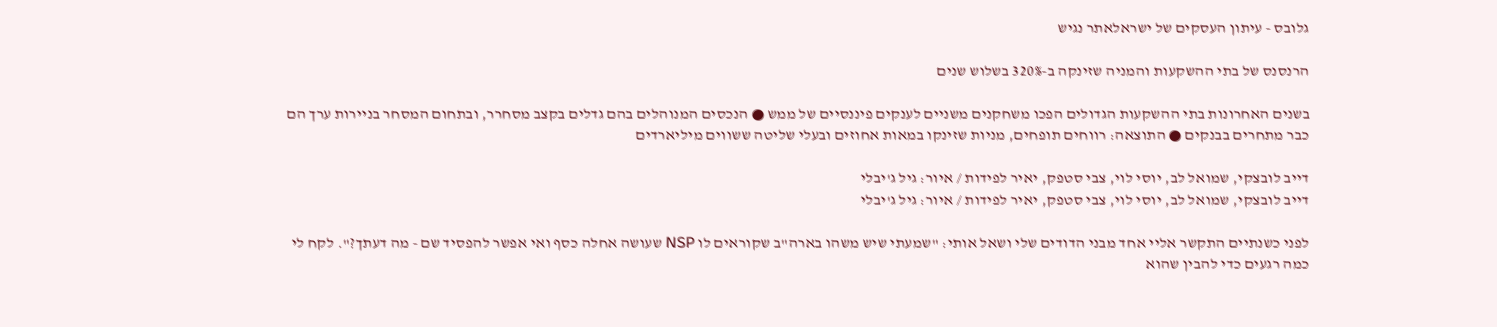גלובס - עיתון העסקים של ישראלאתר נגיש

הרנסנס של בתי ההשקעות והמניה שזינקה ב-320% בשלוש שנים

בשנים האחרונות בתי ההשקעות הגדולים הפכו משחקנים משניים לענקים פיננסיים של ממש ● הנכסים המנוהלים בהם גדלים בקצב מסחרר, ובתחום המסחר בניירות ערך הם כבר מתחרים בבנקים ● התוצאה: רווחים תופחים, מניות שזינקו במאות אחוזים ובעלי שליטה ששווים מיליארדים

דייב לובצקי, שמואל לב, יוסי לוי, צבי סטפק, יאיר לפידות / איור: גיל ג'יבלי
דייב לובצקי, שמואל לב, יוסי לוי, צבי סטפק, יאיר לפידות / איור: גיל ג'יבלי

לפני כשנתיים התקשר אליי אחד מבני הדודים שלי ושאל אותי: "שמעתי שיש משהו בארה"ב שקוראים לו NSP שעושה אחלה כסף ואי אפשר להפסיד שם - מה דעתך?". לקח לי כמה רגעים כדי להבין שהוא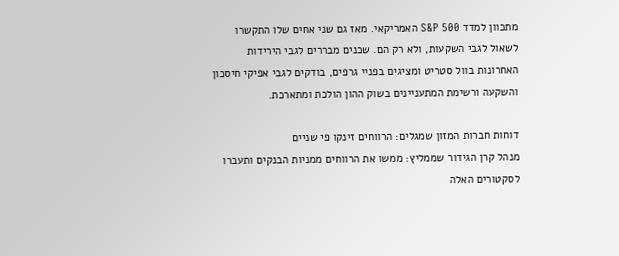מתכוון למדד S&P 500 האמריקאי. מאז גם שני אחים שלו התקשרו לשאול לגבי השקעות, ולא רק הם. שכנים מבררים לגבי הירידות האחרונות בוול סטריט ומציגים בפניי גרפים, בודקים לגבי אפיקי חיסכון והשקעה ורשימת המתעניינים בשוק ההון הולכת ומתארכת.

דוחות חברות המזון שמגלים: הרווחים זינקו פי שניים
מנהל קרן הגידור שממליץ: ממשו את הרווחים ממניות הבנקים ותעברו לסקטורים האלה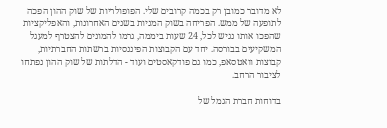לא מדובר כמובן רק בכמה קרובים שלי. הפופולריות של שוק ההון הפכה לתופעה של ממש. הפריחה בשוק המניות בשנים האחרונות, והאפליקציות שהפכו אותו נגיש לכל, 24 שעות ביממה, גרמו להמונים להצטרף למעגל המשקיעים בבורסה. יחד עם הקבוצות הפיננסיות ברשתות החברתיות, קבוצות וואטסאפ, כמו גם פודקאסטים ועוד - הדלתות של שוק ההון נפתחו לציבור הרחב.

בדוחות חברת הגמל של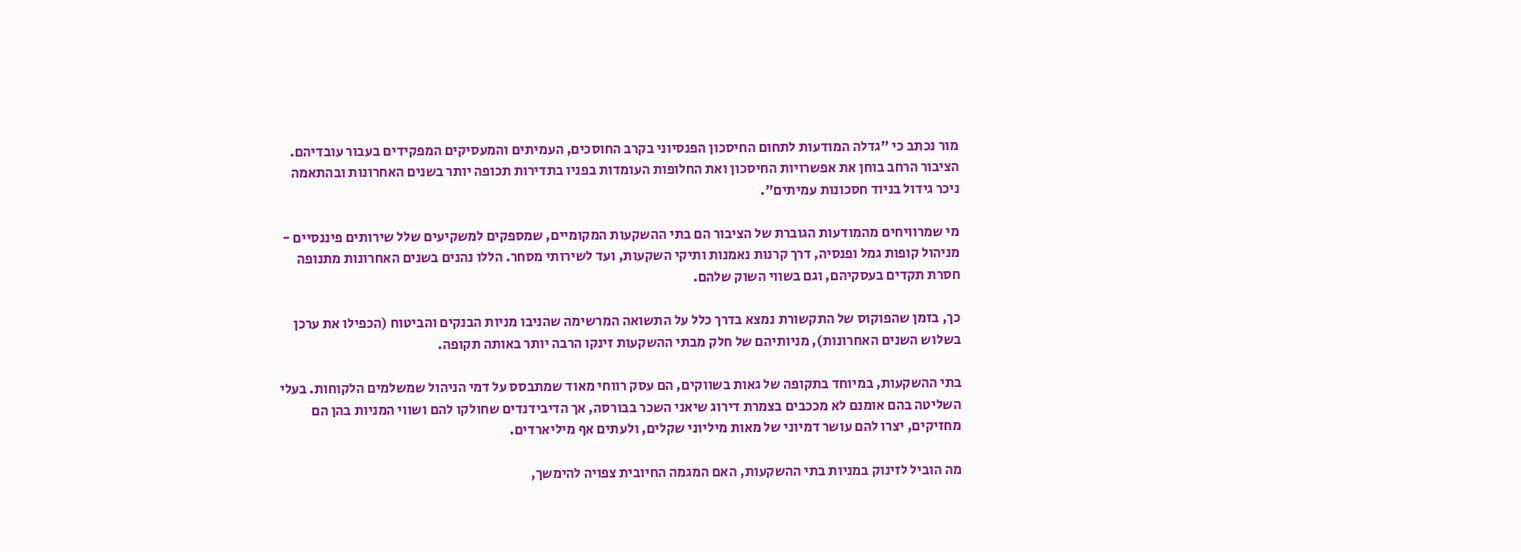מור נכתב כי "גדלה המודעות לתחום החיסכון הפנסיוני בקרב החוסכים, העמיתים והמעסיקים המפקידים בעבור עובדיהם. הציבור הרחב בוחן את אפשרויות החיסכון ואת החלופות העומדות בפניו בתדירות תכופה יותר בשנים האחרונות ובהתאמה ניכר גידול בניוד חסכונות עמיתים".

מי שמרוויחים מהמודעות הגוברת של הציבור הם בתי ההשקעות המקומיים, שמספקים למשקיעים שלל שירותים פיננסיים - מניהול קופות גמל ופנסיה, דרך קרנות נאמנות ותיקי השקעות, ועד לשירותי מסחר. הללו נהנים בשנים האחרונות מתנופה חסרת תקדים בעסקיהם, וגם בשווי השוק שלהם.

כך, בזמן שהפוקוס של התקשורת נמצא בדרך כלל על התשואה המרשימה שהניבו מניות הבנקים והביטוח (הכפילו את ערכן בשלוש השנים האחרונות), מניותיהם של חלק מבתי ההשקעות זינקו הרבה יותר באותה תקופה.

בתי ההשקעות, במיוחד בתקופה של גאות בשווקים, הם עסק רווחי מאוד שמתבסס על דמי הניהול שמשלמים הלקוחות. בעלי השליטה בהם אומנם לא מככבים בצמרת דירוג שיאני השכר בבורסה, אך הדיבידנדים שחולקו להם ושווי המניות בהן הם מחזיקים, יצרו להם עושר דמיוני של מאות מיליוני שקלים, ולעתים אף מיליארדים.

מה הוביל לזינוק במניות בתי ההשקעות, האם המגמה החיובית צפויה להימשך,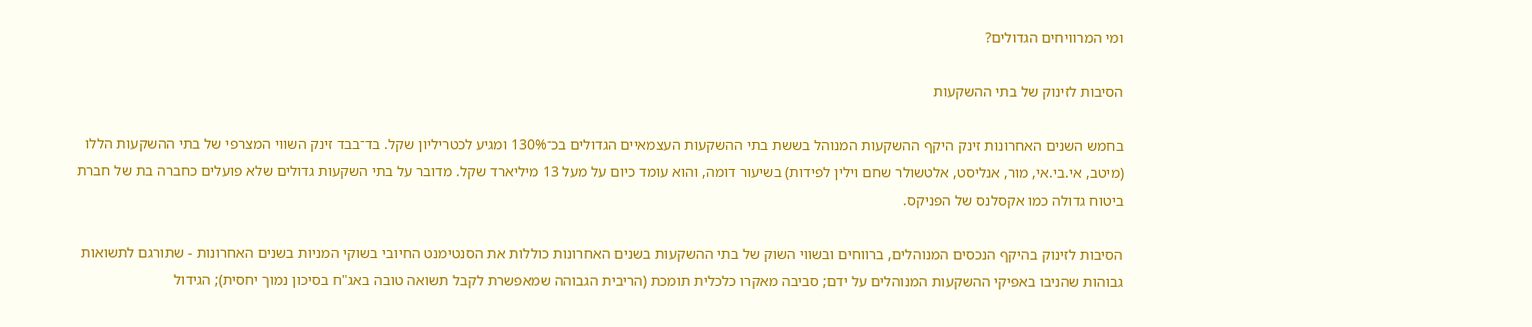ומי המרוויחים הגדולים?

הסיבות לזינוק של בתי ההשקעות

בחמש השנים האחרונות זינק היקף ההשקעות המנוהל בששת בתי ההשקעות העצמאיים הגדולים בכ־130% ומגיע לכטריליון שקל. בד־בבד זינק השווי המצרפי של בתי ההשקעות הללו (מיטב, אי.בי.אי, מור, אנליסט, אלטשולר שחם וילין לפידות) בשיעור דומה, והוא עומד כיום על מעל 13 מיליארד שקל. מדובר על בתי השקעות גדולים שלא פועלים כחברה בת של חברת ביטוח גדולה כמו אקסלנס של הפניקס.

הסיבות לזינוק בהיקף הנכסים המנוהלים, ברווחים ובשווי השוק של בתי ההשקעות בשנים האחרונות כוללות את הסנטימנט החיובי בשוקי המניות בשנים האחרונות - שתורגם לתשואות גבוהות שהניבו באפיקי ההשקעות המנוהלים על ידם; סביבה מאקרו כלכלית תומכת (הריבית הגבוהה שמאפשרת לקבל תשואה טובה באג"ח בסיכון נמוך יחסית); הגידול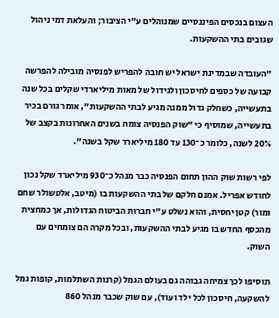העצום בנכסים הפיננסיים שמנוהלים ע"י הציבור; והעלאת דמי ניהול שגובים בתי ההשקעות.

"העובדה שבמדינת ישראל יש חובה להפריש לפנסיה מובילה להפרשה קבועה של כספים לחיסכון ולגידול של מאות מיליארדי שקלים בכל שנה בתעשייה, כשחלק גדול ממנה מגיע לבתי ההשקעות", אומר גורם בכיר בתעשייה, שמוסיף כי "שוק הפנסיה צומח בשנים האחרונות בקצב של 20% לשנה, כלומר כ־130 עד 180 מיליארד שקל בשנה".

לפי רשות שוק ההון תחום הפנסיה כבר מנהל כ־930 מיליארד שקל נכון לחודש אפריל. אמנם חלקם של בתי ההשקעות בו (מיטב, אלטשולר שחם ומור) קטן יחסית, והוא נשלט ע"י חברות הביטוח הגדולות, אך כמחצית מהכסף החדש בו מגיע לבתי ההשקעות, ובכל מקרה הם צומחים עם השוק.

תוסיפו לכך צמיחה גבוהה גם בעולם הגמל (קרנות השתלמות, קופות גמל להשקעה, חיסכון לכל ילד ועוד), עם שוק שכבר מנהל 860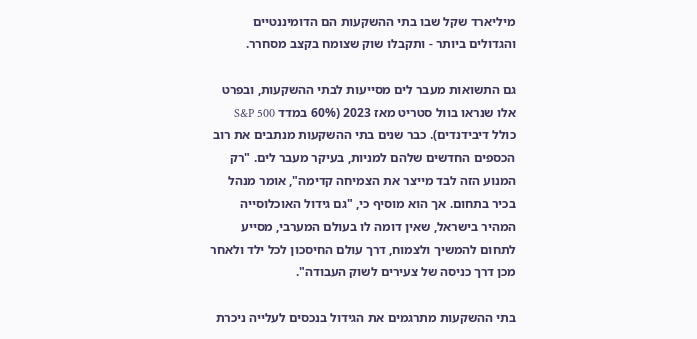מיליארד שקל שבו בתי ההשקעות הם הדומיננטיים והגדולים ביותר - ותקבלו שוק שצומח בקצב מסחרר.

גם התשואות מעבר לים מסייעות לבתי ההשקעות, ובפרט אלו שנראו בוול סטריט מאז 2023 (60% במדד S&P 500 כולל דיבידנדים). כבר שנים בתי ההשקעות מנתבים את רוב הכספים החדשים שלהם למניות, בעיקר מעבר לים. "רק המנוע הזה לבד מייצר את הצמיחה קדימה", אומר מנהל בכיר בתחום. אך הוא מוסיף כי, "גם גידול האוכלוסייה המהיר בישראל, שאין דומה לו בעולם המערבי, מסייע לתחום להמשיך ולצמוח, דרך עולם החיסכון לכל ילד ולאחר מכן דרך כניסה של צעירים לשוק העבודה".

בתי ההשקעות מתרגמים את הגידול בנכסים לעלייה ניכרת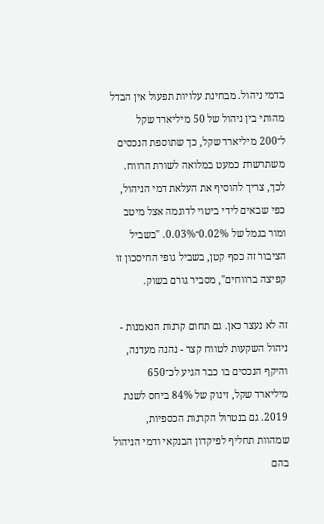בדמי ניהול. מבחינת עלויות תפעול אין הבדל מהותי בין ניהול של 50 מיליארד שקל ל־200 מיליארד שקל, כך שתוספת הנכסים משתרשרת כמעט במלואה לשורת הרווח. לכך, צריך להוסיף את העלאת דמי הניהול, כפי שבאים לידי ביטוי לדוגמה אצל מיטב ומור בגמל של 0.02%־0.03%. "בשביל הציבור זה כסף קטן, בשביל גופי החיסכון זו קפיצה ברווחים", מסביר גורם בשוק.

זה לא נעצר כאן. גם תחום קרנות הנאמנות - ניהול השקעות לטווח קצר - נהנה מעדנה, והיקף הנכסים בו כבר הגיע לכ־650 מיליארד שקל, זינוק של 84% ביחס לשנת 2019. גם בנטרול הקרנות הכספיות, שמהוות תחליף לפיקדון הבנקאי ודמי הניהול בהם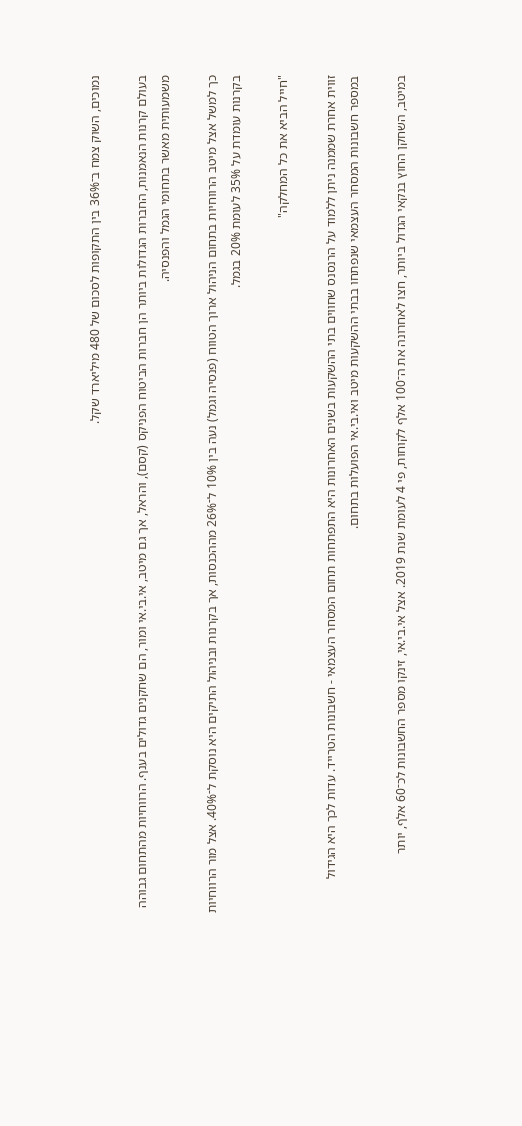נמוכים, השוק צמח ב־36% בין התקופות לסכום של 480 מיליארד שקל.

בעולם קרנות הנאמנות, החברות הגדולות ביותר הן חברות הביטוח הפניקס (קסם), והראל, אך גם מיטב, אי.בי.אי ומור, הם שחקנים גדולים בענף. הרווחיות מהתחום גבוהה משמעותית מאשר בתחומי הגמל והפנסיה.

כך למשל אצל מיטב הרווחיות בתחום הניהול ארוך הטווח (פנסיה וגמל) נעה בין 10% ל־26% מההכנסות, אך בקרנות ובניהול התיקים היא נוסקת ל־40%. אצל מור הרווחיות בקרנות עומדת על 35% לעומת 20% בגמל.

"חייל הביא את כל המחלקה"

זווית אחרת שממנה ניתן ללמוד על הרנסנס שחווים בתי ההשקעות בשנים האחרונות היא התפתחות תחום המסחר העצמאי - חשבונות הטרייד. עדות לכך היא הגידול במספר חשבונות המסחר העצמאי שנפתחו בבתי ההשקעות מיטב ואי.בי.אי הפועלות בתחום.

במיטב, השחקן החוץ בנקאי הגדול ביותר, חצו לאחרונה את ה־100 אלף לקוחות, פי 4 לעומת שנת 2019. אצל אי.בי.אי, זינקו מספר החשבונות לכ־60 אלף, יותר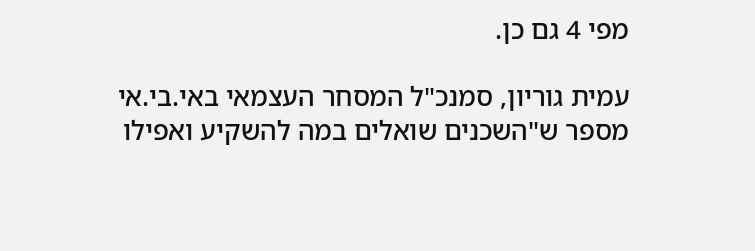מפי 4 גם כן.

עמית גוריון, סמנכ"ל המסחר העצמאי באי.בי.אי מספר ש"השכנים שואלים במה להשקיע ואפילו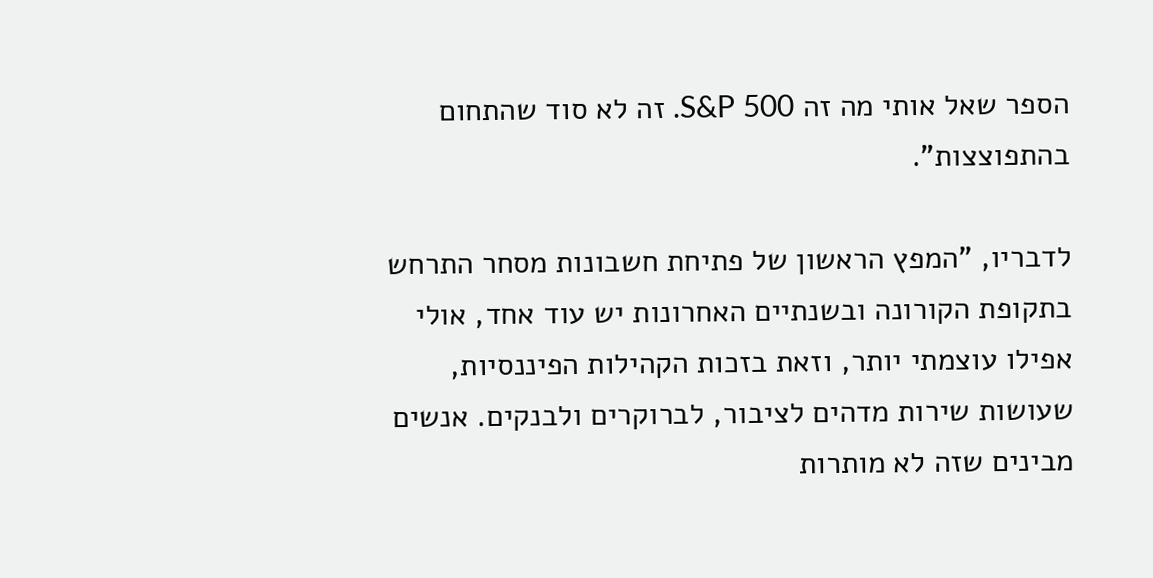הספר שאל אותי מה זה S&P 500. זה לא סוד שהתחום בהתפוצצות".

לדבריו, "המפץ הראשון של פתיחת חשבונות מסחר התרחש בתקופת הקורונה ובשנתיים האחרונות יש עוד אחד, אולי אפילו עוצמתי יותר, וזאת בזכות הקהילות הפיננסיות, שעושות שירות מדהים לציבור, לברוקרים ולבנקים. אנשים מבינים שזה לא מותרות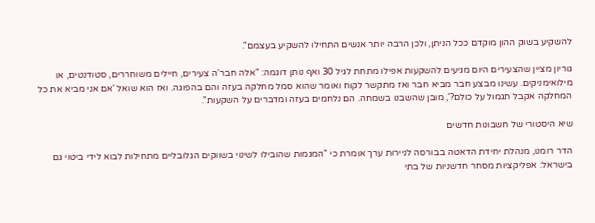להשקיע בשוק ההון מוקדם ככל הניתן, ולכן הרבה יותר אנשים התחילו להשקיע בעצמם".

גוריון מציין שהצעירים היום מגיעים להשקעות אפילו מתחת לגיל 30 ואף נותן דוגמה: "אלה חבר'ה צעירים, חיילים משוחררים, סטודנטים, או מילואימניקים. עשינו מבצע חבר מביא חבר ואז מתקשר לקוח ואומר שהוא סמל מחלקה בעזה והם בהפוגה. ואז הוא שואל 'אם אני מביא את כל המחלקה אקבל תגמול על כולם?', מובן שהשבנו בשמחה. הם נלחמים בעזה ומדברים על השקעות".

שיא היסטורי של חשבונות חדשים

הדר רומנו, מנהלת יחידת הדאטה בבורסה לניירות ערך אומרת כי "המגמות שהובילו לשינוי בשווקים הגלובליים מתחילות לבוא לידי ביטוי גם בישראל: אפליקציות מסחר חדשניות של בתי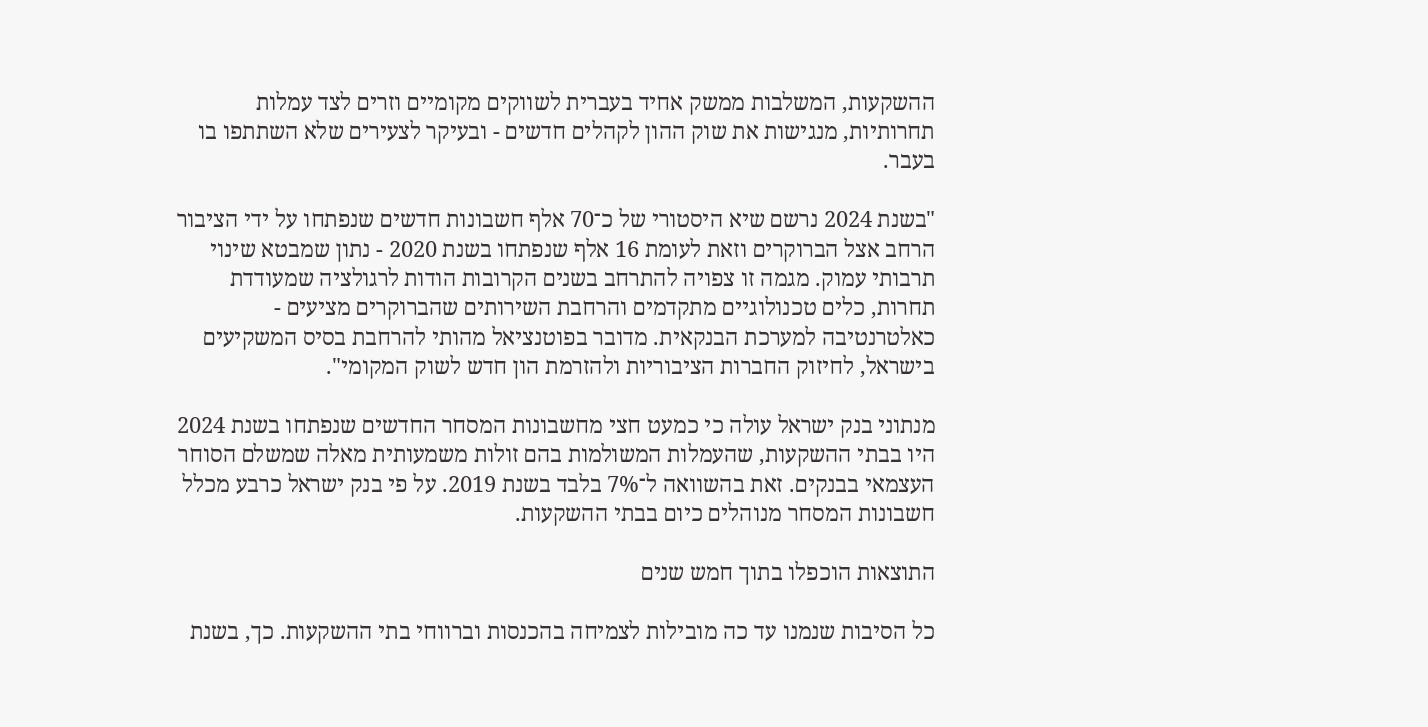ההשקעות, המשלבות ממשק אחיד בעברית לשווקים מקומיים וזרים לצד עמלות תחרותיות, מנגישות את שוק ההון לקהלים חדשים - ובעיקר לצעירים שלא השתתפו בו בעבר.

"בשנת 2024 נרשם שיא היסטורי של כ־70 אלף חשבונות חדשים שנפתחו על ידי הציבור הרחב אצל הברוקרים וזאת לעומת 16 אלף שנפתחו בשנת 2020 - נתון שמבטא שינוי תרבותי עמוק. מגמה זו צפויה להתרחב בשנים הקרובות הודות לרגולציה שמעודדת תחרות, כלים טכנולוגיים מתקדמים והרחבת השירותים שהברוקרים מציעים - כאלטרנטיבה למערכת הבנקאית. מדובר בפוטנציאל מהותי להרחבת בסיס המשקיעים בישראל, לחיזוק החברות הציבוריות ולהזרמת הון חדש לשוק המקומי".

מנתוני בנק ישראל עולה כי כמעט חצי מחשבונות המסחר החדשים שנפתחו בשנת 2024 היו בבתי ההשקעות, שהעמלות המשולמות בהם זולות משמעותית מאלה שמשלם הסוחר העצמאי בבנקים. זאת בהשוואה ל־7% בלבד בשנת 2019. על פי בנק ישראל כרבע מכלל חשבונות המסחר מנוהלים כיום בבתי ההשקעות.

התוצאות הוכפלו בתוך חמש שנים

כל הסיבות שנמנו עד כה מובילות לצמיחה בהכנסות וברווחי בתי ההשקעות. כך, בשנת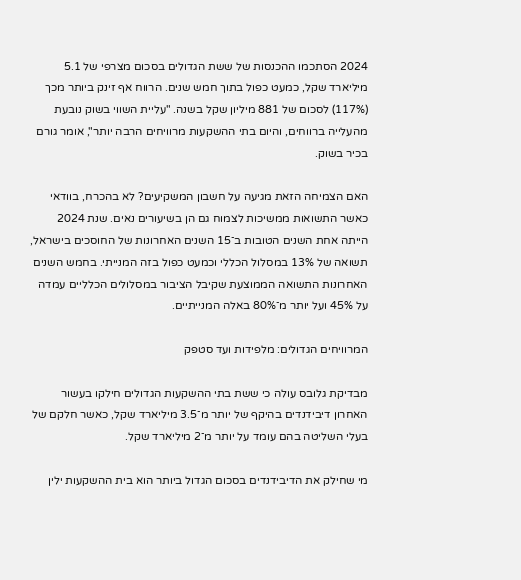2024 הסתכמו ההכנסות של ששת הגדולים בסכום מצרפי של 5.1 מיליארד שקל, כמעט כפול בתוך חמש שנים. הרווח אף זינק ביותר מכך (117%) לסכום של 881 מיליון שקל בשנה. "עליית השווי בשוק נובעת מהעלייה ברווחים, והיום בתי ההשקעות מרוויחים הרבה יותר", אומר גורם בכיר בשוק.

האם הצמיחה הזאת מגיעה על חשבון המשקיעים? לא בהכרח, בוודאי כאשר התשואות ממשיכות לצמוח גם הן בשיעורים נאים. שנת 2024 הייתה אחת השנים הטובות ב־15 השנים האחרונות של החוסכים בישראל, תשואה של 13% במסלול הכללי וכמעט כפול בזה המנייתי. בחמש השנים האחרונות התשואה הממוצעת שקיבל הציבור במסלולים הכלליים עמדה על 45% ועל יותר מ־80% באלה המנייתיים.

המרוויחים הגדולים: מלפידות ועד סטפק

מבדיקת גלובס עולה כי ששת בתי ההשקעות הגדולים חילקו בעשור האחרון דיבידנדים בהיקף של יותר מ־3.5 מיליארד שקל, כאשר חלקם של בעלי השליטה בהם עומד על יותר מ־2 מיליארד שקל.

מי שחילק את הדיבידנדים בסכום הגדול ביותר הוא בית ההשקעות ילין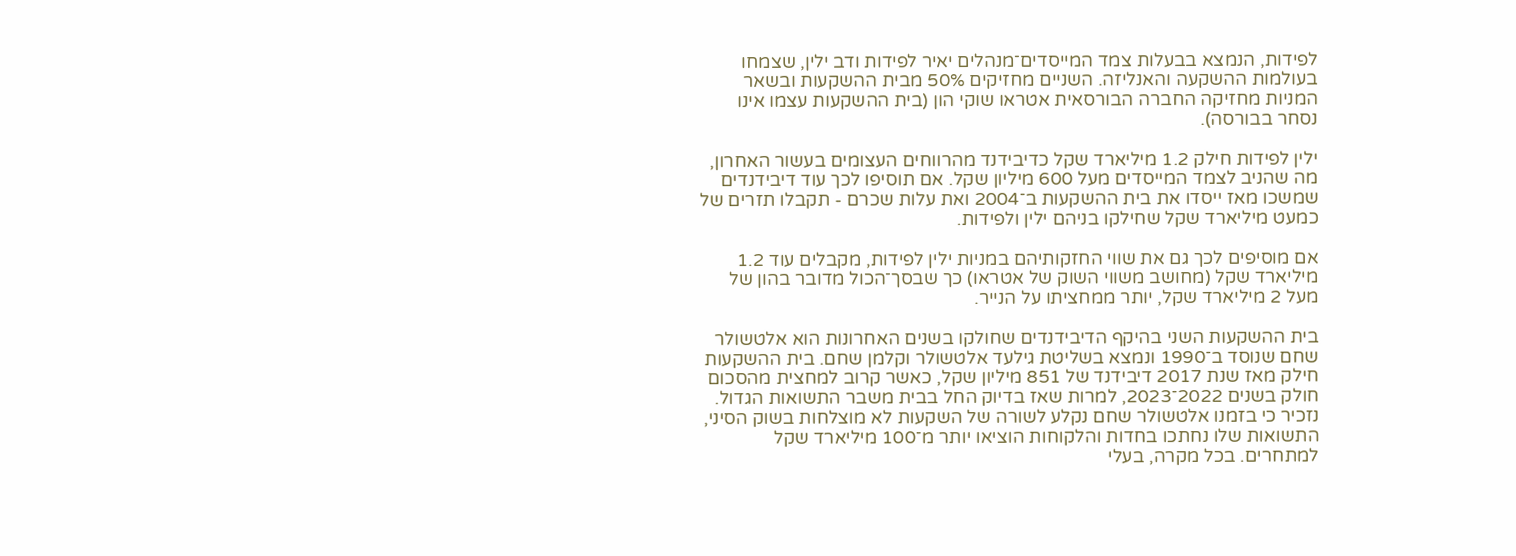לפידות, הנמצא בבעלות צמד המייסדים־מנהלים יאיר לפידות ודב ילין, שצמחו בעולמות ההשקעה והאנליזה. השניים מחזיקים 50% מבית ההשקעות ובשאר המניות מחזיקה החברה הבורסאית אטראו שוקי הון (בית ההשקעות עצמו אינו נסחר בבורסה).

ילין לפידות חילק 1.2 מיליארד שקל כדיבידנד מהרווחים העצומים בעשור האחרון, מה שהניב לצמד המייסדים מעל 600 מיליון שקל. אם תוסיפו לכך עוד דיבידנדים שמשכו מאז ייסדו את בית ההשקעות ב־2004 ואת עלות שכרם - תקבלו תזרים של כמעט מיליארד שקל שחילקו בניהם ילין ולפידות.

אם מוסיפים לכך גם את שווי החזקותיהם במניות ילין לפידות, מקבלים עוד 1.2 מיליארד שקל (מחושב משווי השוק של אטראו) כך שבסך־הכול מדובר בהון של מעל 2 מיליארד שקל, יותר ממחציתו על הנייר.

בית ההשקעות השני בהיקף הדיבידנדים שחולקו בשנים האחרונות הוא אלטשולר שחם שנוסד ב־1990 ונמצא בשליטת גילעד אלטשולר וקלמן שחם. בית ההשקעות חילק מאז שנת 2017 דיבידנד של 851 מיליון שקל, כאשר קרוב למחצית מהסכום חולק בשנים 2022־2023, למרות שאז בדיוק החל בבית משבר התשואות הגדול. נזכיר כי בזמנו אלטשולר שחם נקלע לשורה של השקעות לא מוצלחות בשוק הסיני, התשואות שלו נחתכו בחדות והלקוחות הוציאו יותר מ־100 מיליארד שקל למתחרים. בכל מקרה, בעלי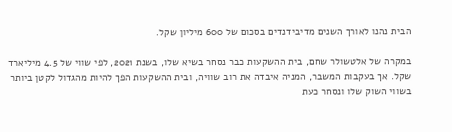הבית נהנו לאורך השנים מדיבידנדים בסכום של 600 מיליון שקל.

במקרה של אלטשולר שחם, בית ההשקעות כבר נסחר בשיא שלו, בשנת 2021, לפי שווי של 4.5 מיליארד שקל. אך בעקבות המשבר, המניה איבדה את רוב שוויה, ובית ההשקעות הפך להיות מהגדול לקטן ביותר בשווי השוק שלו ונסחר כעת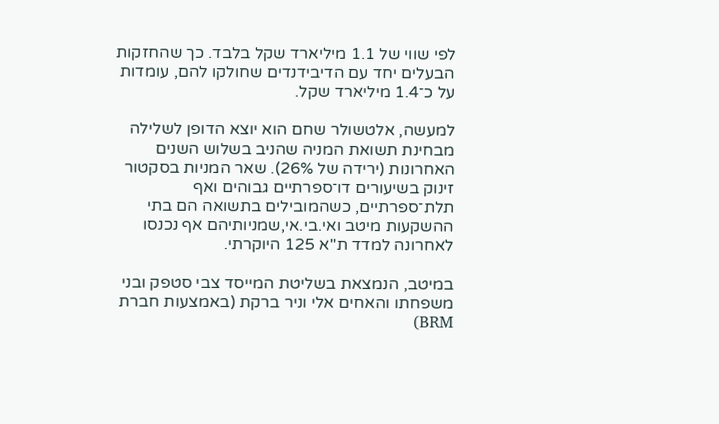לפי שווי של 1.1 מיליארד שקל בלבד. כך שהחזקות הבעלים יחד עם הדיבידנדים שחולקו להם, עומדות על כ־1.4 מיליארד שקל.

למעשה, אלטשולר שחם הוא יוצא הדופן לשלילה מבחינת תשואת המניה שהניב בשלוש השנים האחרונות (ירידה של 26%). שאר המניות בסקטור זינוק בשיעורים דו־ספרתיים גבוהים ואף תלת־ספרתיים, כשהמובילים בתשואה הם בתי ההשקעות מיטב ואי.בי.אי,שמניותיהם אף נכנסו לאחרונה למדד ת"א 125 היוקרתי.

במיטב, הנמצאת בשליטת המייסד צבי סטפק ובני משפחתו והאחים אלי וניר ברקת (באמצעות חברת BRM)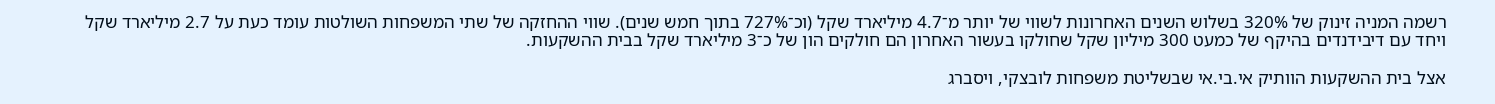רשמה המניה זינוק של 320% בשלוש השנים האחרונות לשווי של יותר מ־4.7 מיליארד שקל (וכ־727% בתוך חמש שנים). שווי ההחזקה של שתי המשפחות השולטות עומד כעת על 2.7 מיליארד שקל ויחד עם דיבידנדים בהיקף של כמעט 300 מיליון שקל שחולקו בעשור האחרון הם חולקים הון של כ־3 מיליארד שקל בבית ההשקעות.

אצל בית ההשקעות הוותיק אי.בי.אי שבשליטת משפחות לובצקי, ויסברג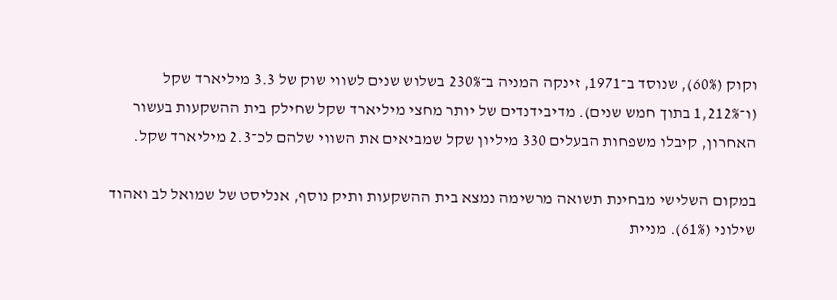וקוק (60%), שנוסד ב־1971, זינקה המניה ב־230% בשלוש שנים לשווי שוק של 3.3 מיליארד שקל (ו־1,212% בתוך חמש שנים). מדיבידנדים של יותר מחצי מיליארד שקל שחילק בית ההשקעות בעשור האחרון, קיבלו משפחות הבעלים 330 מיליון שקל שמביאים את השווי שלהם לכ־2.3 מיליארד שקל.

במקום השלישי מבחינת תשואה מרשימה נמצא בית ההשקעות ותיק נוסף, אנליסט של שמואל לב ואהוד שילוני (61%). מניית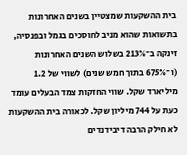בית ההשקעות שמצטיין בשנים האחרונות בתשואות שהוא מניב לחוסכים בגמל ובפנסיה, זינקה ב־213% בשלוש השנים האחרונות (ו־675% בתוך חמש שנים) לשווי של 1.2 מיליארד שקל. שווי החזקות צמד הבעלים עומד כעת על 744 מיליון שקל. לכאורה בית ההשקעות לא חילק הרבה דיבידנדים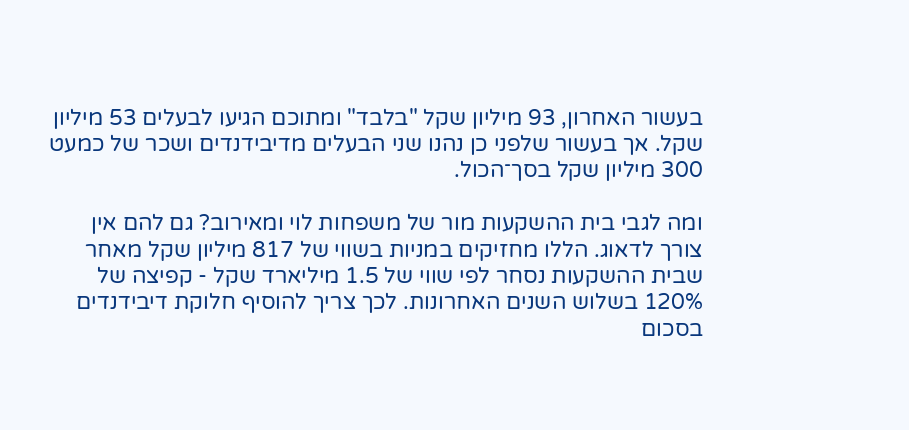בעשור האחרון, 93 מיליון שקל "בלבד" ומתוכם הגיעו לבעלים 53 מיליון שקל. אך בעשור שלפני כן נהנו שני הבעלים מדיבידנדים ושכר של כמעט 300 מיליון שקל בסך־הכול.

ומה לגבי בית ההשקעות מור של משפחות לוי ומאירוב? גם להם אין צורך לדאוג. הללו מחזיקים במניות בשווי של 817 מיליון שקל מאחר שבית ההשקעות נסחר לפי שווי של 1.5 מיליארד שקל - קפיצה של 120% בשלוש השנים האחרונות. לכך צריך להוסיף חלוקת דיבידנדים בסכום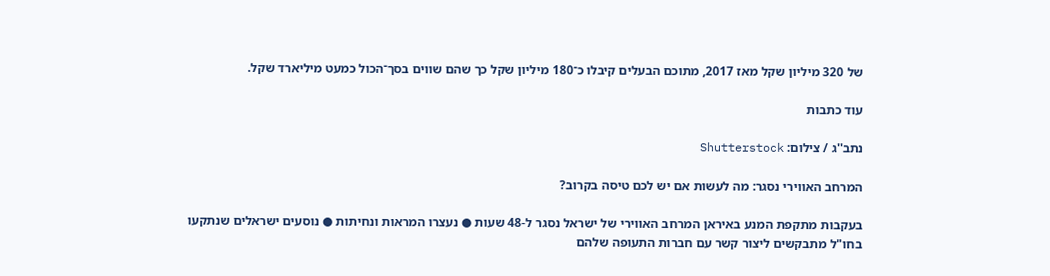של 320 מיליון שקל מאז 2017, מתוכם הבעלים קיבלו כ־180 מיליון שקל כך שהם שווים בסך־הכול כמעט מיליארד שקל.

עוד כתבות

נתב''ג / צילום: Shutterstock

המרחב האווירי נסגר: מה לעשות אם יש לכם טיסה בקרוב?

בעקבות מתקפת המנע באיראן המרחב האווירי של ישראל נסגר ל-48 שעות ● נעצרו המראות ונחיתות ● נוסעים ישראלים שנתקעו בחו"ל מתבקשים ליצור קשר עם חברות התעופה שלהם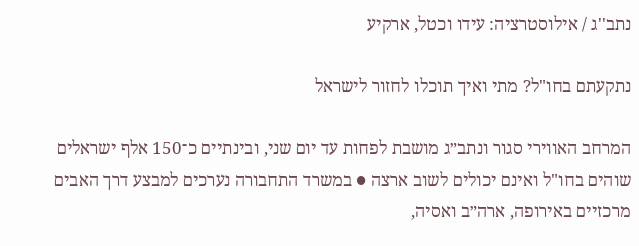נתב''ג / אילוסטרציה: עידו וכטל, ארקיע

נתקעתם בחו"ל? מתי ואיך תוכלו לחזור לישראל

המרחב האווירי סגור ונתב״ג מושבת לפחות עד יום שני, ובינתיים כ־150 אלף ישראלים שוהים בחו"ל ואינם יכולים לשוב ארצה ● במשרד התחבורה נערכים למבצע דרך האבים מרכזיים באירופה, ארה״ב ואסיה,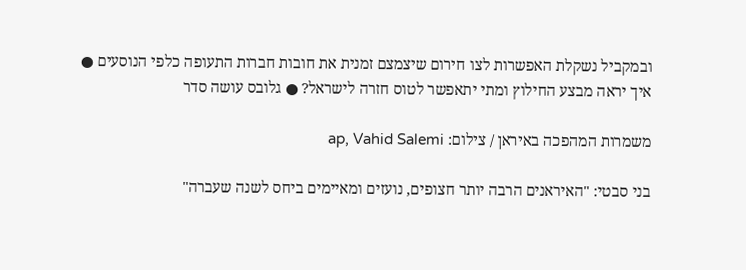ובמקביל נשקלת האפשרות לצו חירום שיצמצם זמנית את חובות חברות התעופה כלפי הנוסעים ● איך יראה מבצע החילוץ ומתי יתאפשר לטוס חזרה לישראל? ● גלובס עושה סדר

משמרות המהפכה באיראן / צילום: ap, Vahid Salemi

בני סבטי: "האיראנים הרבה יותר חצופים, נועזים ומאיימים ביחס לשנה שעברה"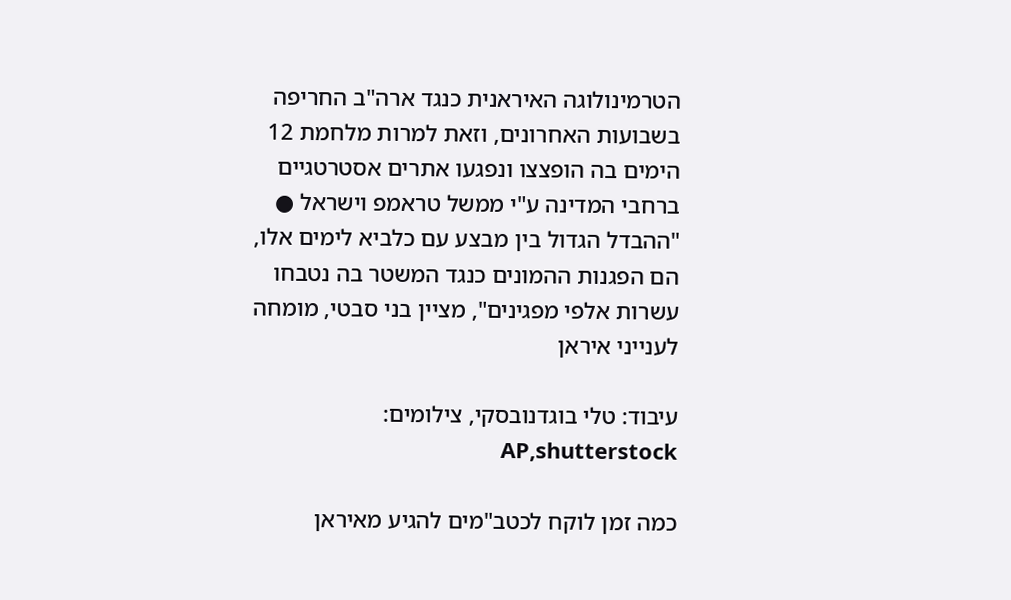הטרמינולוגה האיראנית כנגד ארה"ב החריפה בשבועות האחרונים, וזאת למרות מלחמת 12 הימים בה הופצצו ונפגעו אתרים אסטרטגיים ברחבי המדינה ע"י ממשל טראמפ וישראל ● "ההבדל הגדול בין מבצע עם כלביא לימים אלו, הם הפגנות ההמונים כנגד המשטר בה נטבחו עשרות אלפי מפגינים", מציין בני סבטי, מומחה לענייני איראן

עיבוד: טלי בוגדנובסקי, צילומים: AP,shutterstock

כמה זמן לוקח לכטב"מים להגיע מאיראן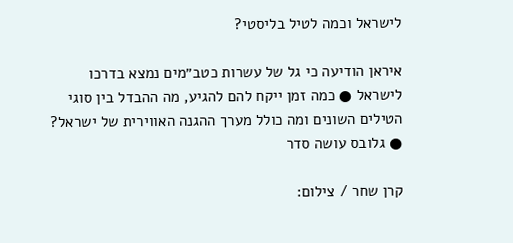לישראל וכמה לטיל בליסטי?

איראן הודיעה כי גל של עשרות כטב״מים נמצא בדרכו לישראל ● כמה זמן ייקח להם להגיע, מה ההבדל בין סוגי הטילים השונים ומה כולל מערך ההגנה האווירית של ישראל? ● גלובס עושה סדר

קרן שחר / צילום: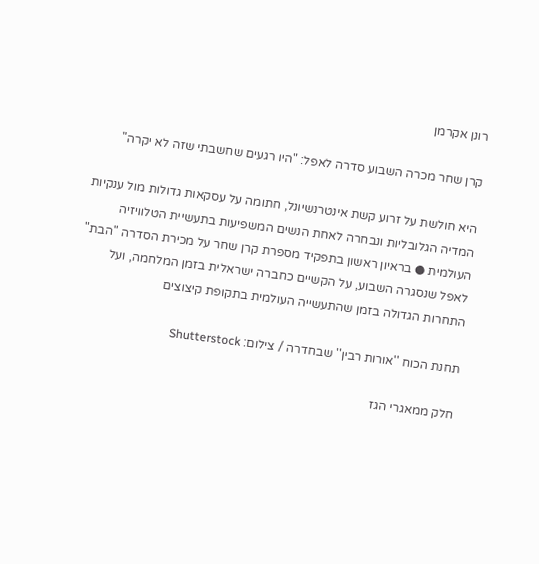רונן אקרמן

קרן שחר מכרה השבוע סדרה לאפל: "היו רגעים שחשבתי שזה לא יקרה"

היא חולשת על זרוע קשת אינטרנשיונל, חתומה על עסקאות גדולות מול ענקיות המדיה הגלובליות ונבחרה לאחת הנשים המשפיעות בתעשיית הטלוויזיה העולמית ● בראיון ראשון בתפקיד מספרת קרן שחר על מכירת הסדרה "הבת" לאפל שנסגרה השבוע, על הקשיים כחברה ישראלית בזמן המלחמה, ועל התחרות הגדולה בזמן שהתעשייה העולמית בתקופת קיצוצים

תחנת הכוח ''אורות רבין'' שבחדרה / צילום: Shutterstock

חלק ממאגרי הגז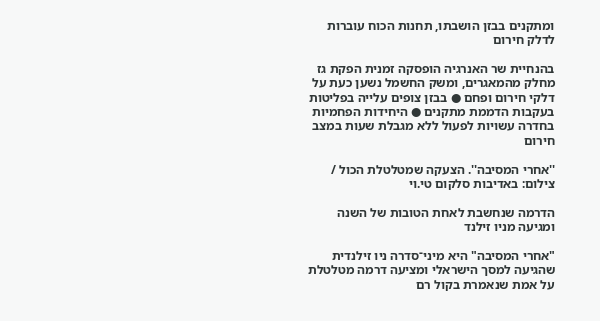ומתקנים בבזן הושבתו, תחנות הכוח עוברות לדלק חירום

בהנחיית שר האנרגיה הופסקה זמנית הפקת גז מחלק מהמאגרים, ומשק החשמל נשען כעת על דלקי חירום ופחם ● בבזן צופים עלייה בפליטות בעקבות הדממת מתקנים ● היחידות הפחמיות בחדרה עשויות לפעול ללא מגבלת שעות במצב חירום

''אחרי המסיבה''. הצעקה שמטלטלת הכול / צילום: באדיבות סלקום טי.וי

הדרמה שנחשבת לאחת הטובות של השנה ומגיעה מניו זילנד

"אחרי המסיבה" היא מיני־סדרה ניו זילנדית שהגיעה למסך הישראלי ומציעה דרמה מטלטלת על אמת שנאמרת בקול רם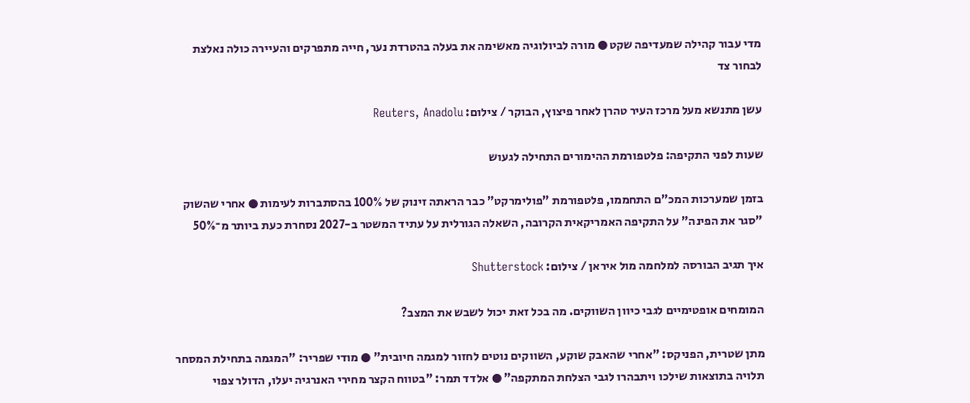מדי עבור קהילה שמעדיפה שקט ● מורה לביולוגיה מאשימה את בעלה בהטרדת נער, חייה מתפרקים והעיירה כולה נאלצת לבחור צד

עשן מתנשא מעל מרכז העיר טהרן לאחר פיצוץ, הבוקר / צילום: Reuters, Anadolu

שעות לפני התקיפה: פלטפורמת ההימורים התחילה לגעוש

בזמן שמערכות המכ"ם התחממו, פלטפורמת "פולימרקט" כבר הראתה זינוק של 100% בהסתברות לעימות ● אחרי שהשוק "סגר את הפינה" על התקיפה האמריקאית הקרובה, השאלה הגורלית על עתיד המשטר ב-2027 נסחרת כעת ביותר מ־50%

איך תגיב הבורסה למלחמה מול איראן / צילום: Shutterstock

המומחים אופטימיים לגבי כיוון השווקים. מה בכל זאת יכול לשבש את המצב?

מתן שטרית, הפניקס: "אחרי שהאבק שוקע, השווקים נוטים לחזור למגמה חיובית" ● מודי שפריר: "המגמה בתחילת המסחר תלויה בתוצאות שילכו ויתבהרו לגבי הצלחת המתקפה" ● אלדד תמר: "בטווח הקצר מחירי האנרגיה יעלו, הדולר צפוי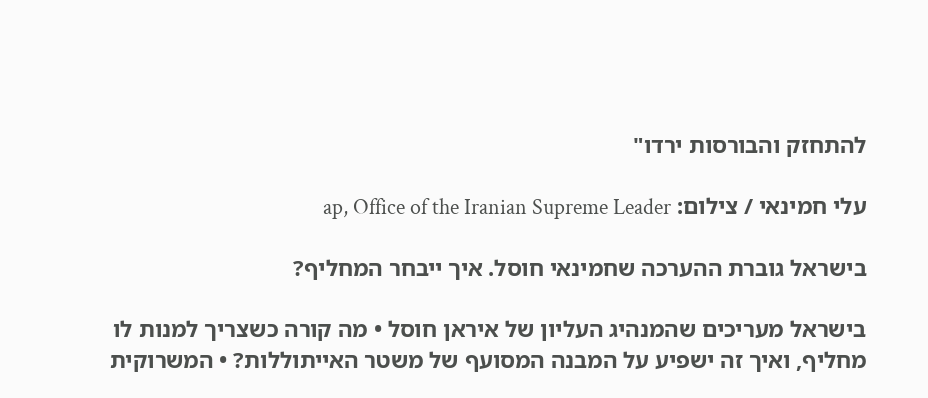להתחזק והבורסות ירדו"

עלי חמינאי / צילום: ap, Office of the Iranian Supreme Leader

בישראל גוברת ההערכה שחמינאי חוסל. איך ייבחר המחליף?

בישראל מעריכים שהמנהיג העליון של איראן חוסל • מה קורה כשצריך למנות לו מחליף, ואיך זה ישפיע על המבנה המסועף של משטר האייתוללות? • המשרוקית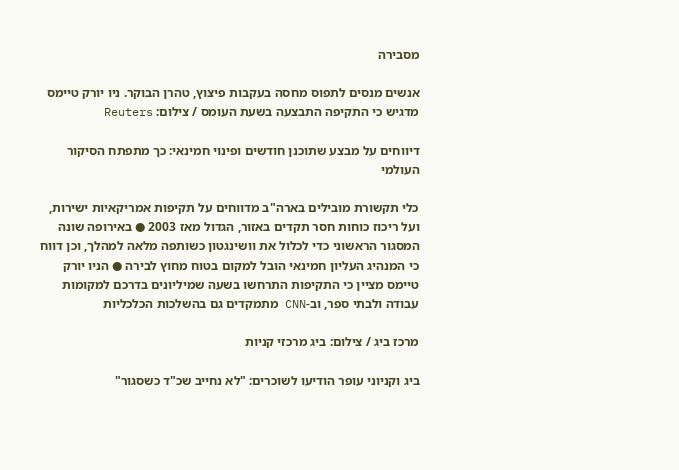מסבירה

אנשים מנסים לתפוס מחסה בעקבות פיצוץ, טהרן הבוקר. ניו יורק טיימס מדגיש כי התקיפה התבצעה בשעת העומס / צילום: Reuters

דיווחים על מבצע שתוכנן חודשים ופינוי חמינאי: כך מתפתח הסיקור העולמי

כלי תקשורת מובילים בארה"ב מדווחים על תקיפות אמריקאיות ישירות, ועל ריכוז כוחות חסר תקדים באזור, הגדול מאז 2003 ● באירופה שונה המסגור הראשוני כדי לכלול את וושינגטון כשותפה מלאה למהלך, וכן דווח כי המנהיג העליון חמינאי הובל למקום בטוח מחוץ לבירה ● הניו יורק טיימס מציין כי התקיפות התרחשו בשעה שמיליונים בדרכם למקומות עבודה ולבתי ספר, וב-CNN מתמקדים גם בהשלכות הכלכליות

מרכז ביג / צילום: ביג מרכזי קניות

ביג וקניוני עופר הודיעו לשוכרים: "לא נחייב שכ"ד כשסגור"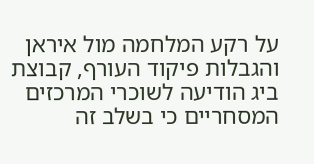על רקע המלחמה מול איראן והגבלות פיקוד העורף, קבוצת ביג הודיעה לשוכרי המרכזים המסחריים כי בשלב זה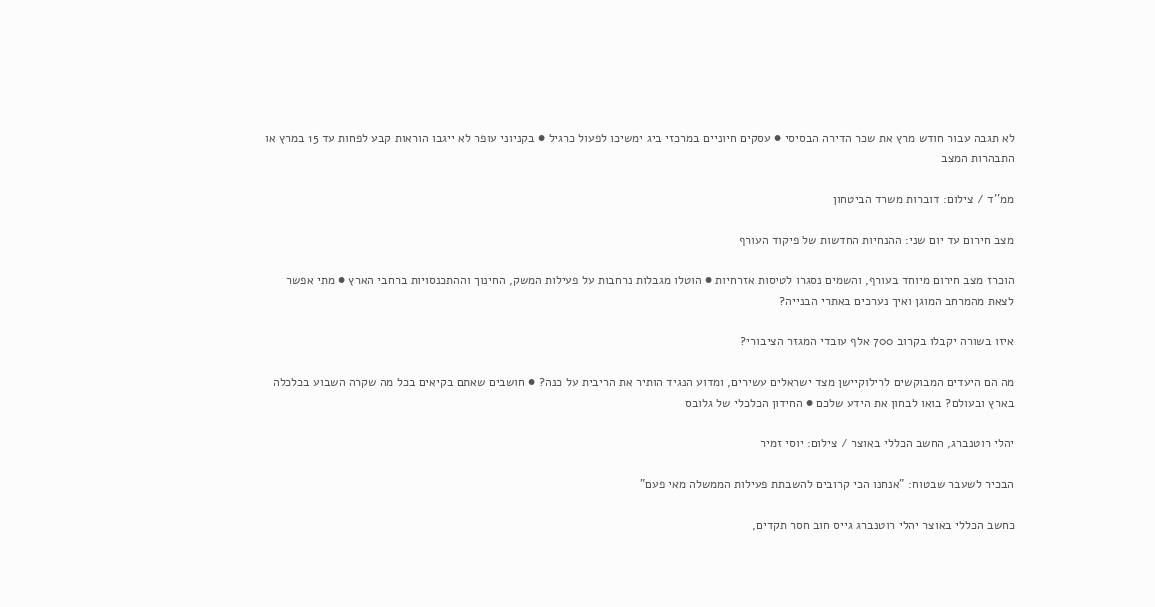לא תגבה עבור חודש מרץ את שכר הדירה הבסיסי ● עסקים חיוניים במרכזי ביג ימשיכו לפעול כרגיל ● בקניוני עופר לא ייגבו הוראות קבע לפחות עד 15 במרץ או התבהרות המצב

ממ''ד / צילום: דוברות משרד הביטחון

מצב חירום עד יום שני: ההנחיות החדשות של פיקוד העורף

הוכרז מצב חירום מיוחד בעורף, והשמים נסגרו לטיסות אזרחיות ● הוטלו מגבלות נרחבות על פעילות המשק, החינוך וההתכנסויות ברחבי הארץ ● מתי אפשר לצאת מהמרחב המוגן ואיך נערכים באתרי הבנייה?

איזו בשורה יקבלו בקרוב 700 אלף עובדי המגזר הציבורי?

מה הם היעדים המבוקשים לרילוקיישן מצד ישראלים עשירים, ומדוע הנגיד הותיר את הריבית על כנה? ● חושבים שאתם בקיאים בכל מה שקרה השבוע בכלכלה בארץ ובעולם? בואו לבחון את הידע שלכם ● החידון הכלכלי של גלובס

יהלי רוטנברג, החשב הכללי באוצר / צילום: יוסי זמיר

הבכיר לשעבר שבטוח: "אנחנו הכי קרובים להשבתת פעילות הממשלה מאי פעם"

כחשב הכללי באוצר יהלי רוטנברג גייס חוב חסר תקדים,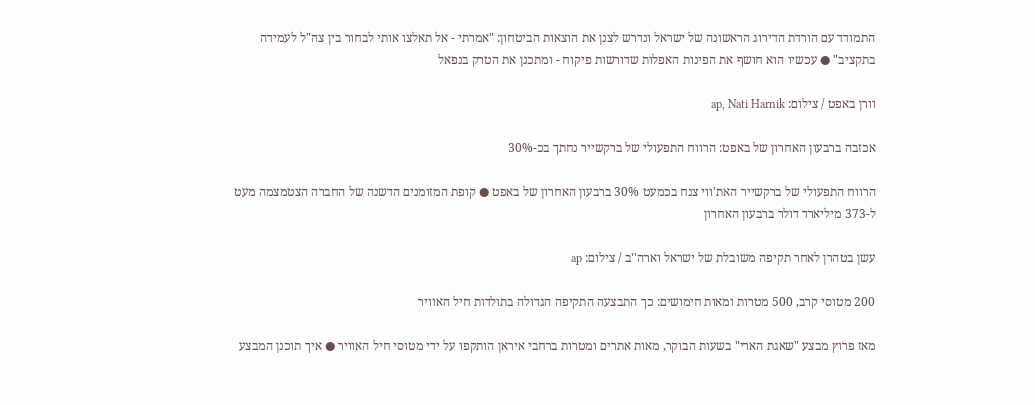התמודד עם הורדת הדירוג הראשונה של ישראל ונדרש לצנן את הוצאות הביטחון: "אמרתי - אל תאלצו אותי לבחור בין צה"ל לעמידה בתקציב" ● עכשיו הוא חושף את הפינות האפלות שדורשות פיקוח - ומתכנן את הטרק בנפאל

וורן באפט / צילום: ap, Nati Harnik

אכזבה ברבעון האחרון של באפט: הרווח התפעולי של ברקשייר נחתך בכ-30%

הרווח התפעולי של ברקשייר האת'ווי צנח בכמעט 30% ברבעון האחרון של באפט ● קופת המזומנים הדשנה של החברה הצטמצמה מעט ל-373 מיליארד דולר ברבעון האחרון

עשן בטהרן לאחר תקיפה משובלת של ישראל וארה''ב / צילום: ap

200 מטוסי קרב, 500 מטרות ומאות חימושים: כך התבצעה התקיפה הגדולה בתולדות חיל האוויר

מאז פרוץ מבצע "שאגת הארי" בשעות הבוקר, מאות אתרים ומטרות ברחבי איראן הותקפו על ידי מטוסי חיל האוויר ● איך תוכנן המבצע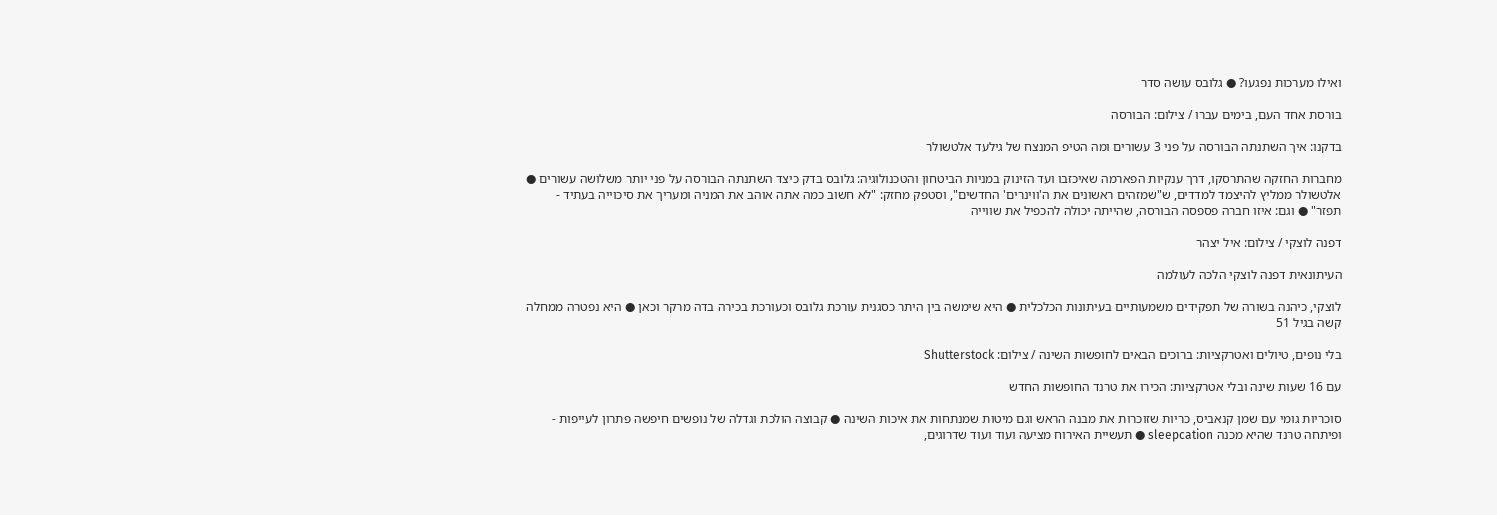ואילו מערכות נפגעו? ● גלובס עושה סדר

בורסת אחד העם, בימים עברו / צילום: הבורסה

בדקנו: איך השתנתה הבורסה על פני 3 עשורים ומה הטיפ המנצח של גילעד אלטשולר

מחברות החזקה שהתרסקו, דרך ענקיות הפארמה שאיכזבו ועד הזינוק במניות הביטחון והטכנולוגיה: גלובס בדק כיצד השתנתה הבורסה על פני יותר משלושה עשורים ● אלטשולר ממליץ להיצמד למדדים, ש"שמזהים ראשונים את ה'ווינרים' החדשים", וסטפק מחזק: "לא חשוב כמה אתה אוהב את המניה ומעריך את סיכוייה בעתיד - תפזר" ● וגם: איזו חברה פספסה הבורסה, שהייתה יכולה להכפיל את שווייה

דפנה לוצקי / צילום: איל יצהר

העיתונאית דפנה לוצקי הלכה לעולמה

לוצקי, כיהנה בשורה של תפקידים משמעותיים בעיתונות הכלכלית ● היא שימשה בין היתר כסגנית עורכת גלובס וכעורכת בכירה בדה מרקר וכאן ● היא נפטרה ממחלה קשה בגיל 51

בלי נופים, טיולים ואטרקציות: ברוכים הבאים לחופשות השינה / צילום: Shutterstock

עם 16 שעות שינה ובלי אטרקציות: הכירו את טרנד החופשות החדש

סוכריות גומי עם שמן קנאביס, כריות שזוכרות את מבנה הראש וגם מיטות שמנתחות את איכות השינה ● קבוצה הולכת וגדלה של נופשים חיפשה פתרון לעייפות - ופיתחה טרנד שהיא מכנה sleepcation ● תעשיית האירוח מציעה ועוד ועוד שדרוגים,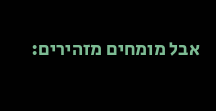אבל מומחים מזהירים: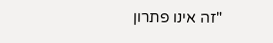"זה אינו פתרון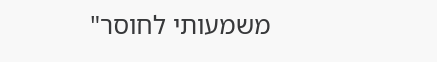משמעותי לחוסר"